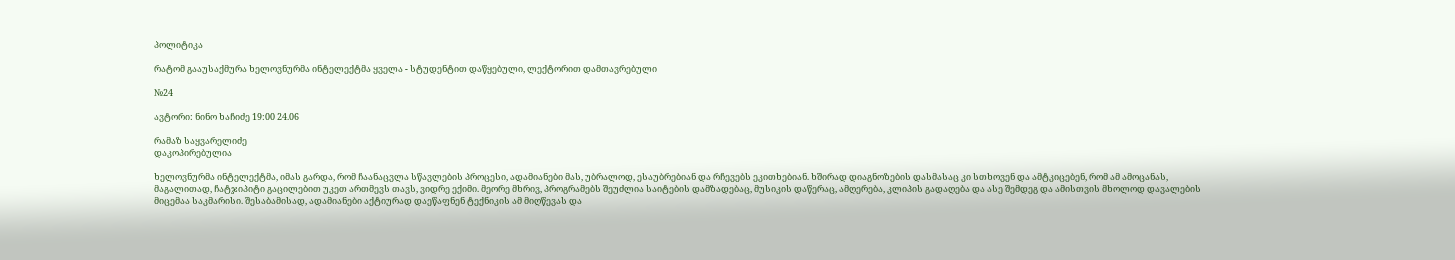პოლიტიკა

რატომ გააუსაქმურა ხელოვნურმა ინტელექტმა ყველა - სტუდენტით დაწყებული, ლექტორით დამთავრებული

№24

ავტორი: ნინო ხაჩიძე 19:00 24.06

რამაზ საყვარელიძე
დაკოპირებულია

ხელოვნურმა ინტელექტმა, იმას გარდა, რომ ჩაანაცვლა სწავლების პროცესი, ადამიანები მას, უბრალოდ, ესაუბრებიან და რჩევებს ეკითხებიან. ხშირად დიაგნოზების დასმასაც კი სთხოვენ და ამტკიცებენ, რომ ამ ამოცანას, მაგალითად, ჩატჯიპიტი გაცილებით უკეთ ართმევს თავს, ვიდრე ექიმი. მეორე მხრივ, პროგრამებს შეუძლია საიტების დამზადებაც, მუსიკის დაწერაც, ამღერება, კლიპის გადაღება და ასე შემდეგ და ამისთვის მხოლოდ დავალების მიცემაა საკმარისი. შესაბამისად, ადამიანები აქტიურად დაეწაფნენ ტექნიკის ამ მიღწევას და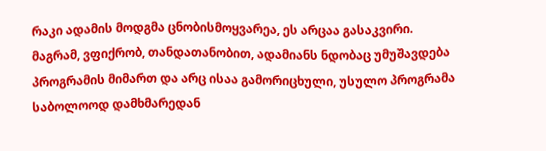რაკი ადამის მოდგმა ცნობისმოყვარეა, ეს არცაა გასაკვირი. მაგრამ, ვფიქრობ, თანდათანობით, ადამიანს ნდობაც უმუშავდება პროგრამის მიმართ და არც ისაა გამორიცხული, უსულო პროგრამა საბოლოოდ დამხმარედან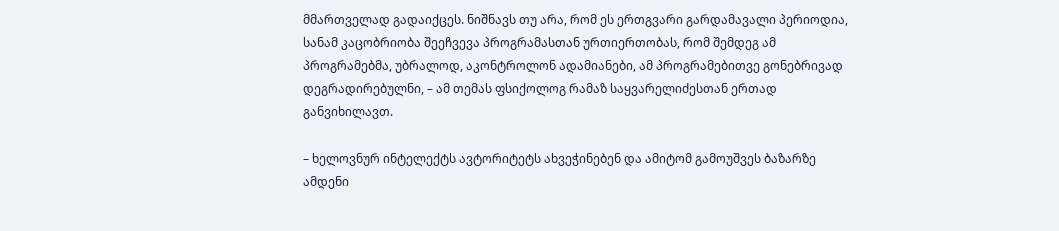მმართველად გადაიქცეს. ნიშნავს თუ არა, რომ ეს ერთგვარი გარდამავალი პერიოდია, სანამ კაცობრიობა შეეჩვევა პროგრამასთან ურთიერთობას, რომ შემდეგ ამ პროგრამებმა, უბრალოდ, აკონტროლონ ადამიანები, ამ პროგრამებითვე გონებრივად დეგრადირებულნი, – ამ თემას ფსიქოლოგ რამაზ საყვარელიძესთან ერთად განვიხილავთ.

– ხელოვნურ ინტელექტს ავტორიტეტს ახვეჭინებენ და ამიტომ გამოუშვეს ბაზარზე ამდენი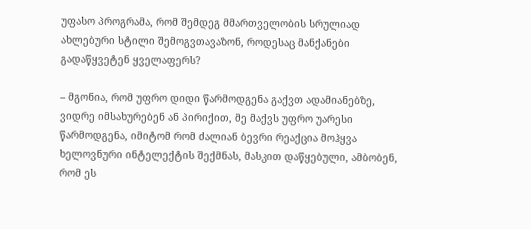უფასო პროგრამა, რომ შემდეგ მმართველობის სრულიად ახლებური სტილი შემოგვთავაზონ, როდესაც მანქანები გადაწყვეტენ ყველაფერს?

– მგონია, რომ უფრო დიდი წარმოდგენა გაქვთ ადამიანებზე, ვიდრე იმსახურებენ ან პირიქით, მე მაქვს უფრო უარესი წარმოდგენა, იმიტომ რომ ძალიან ბევრი რეაქცია მოჰყვა ხელოვნური ინტელექტის შექმნას, მასკით დაწყებული, ამბობენ, რომ ეს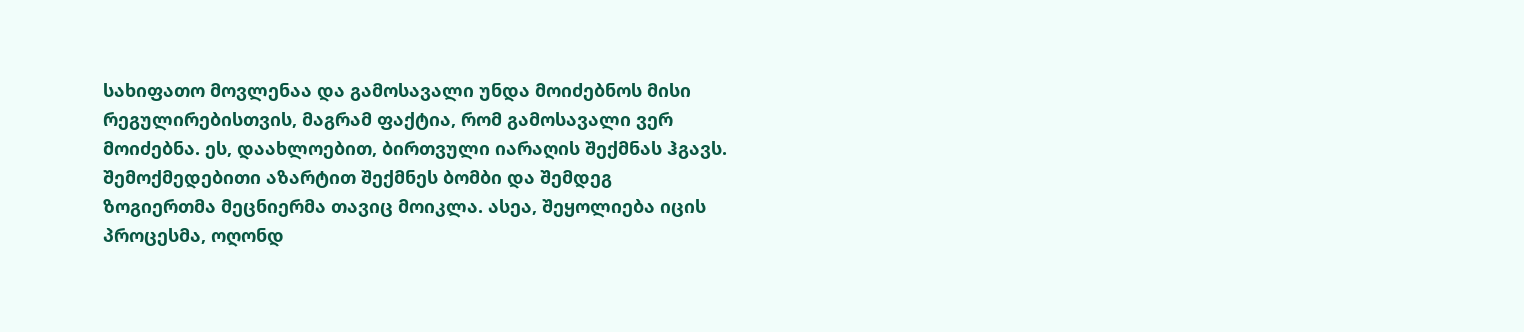სახიფათო მოვლენაა და გამოსავალი უნდა მოიძებნოს მისი რეგულირებისთვის, მაგრამ ფაქტია, რომ გამოსავალი ვერ მოიძებნა. ეს, დაახლოებით, ბირთვული იარაღის შექმნას ჰგავს. შემოქმედებითი აზარტით შექმნეს ბომბი და შემდეგ ზოგიერთმა მეცნიერმა თავიც მოიკლა. ასეა, შეყოლიება იცის პროცესმა, ოღონდ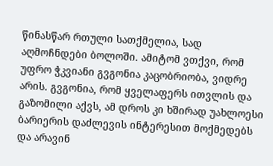წინასწარ რთული სათქმელია, სად აღმოჩნდები ბოლოში. ამიტომ ვთქვი, რომ უფრო ჭკვიანი გვგონია კაცობრიობა, ვიდრე არის. გვგონია, რომ ყველაფერს ითვლის და გაზომილი აქვს, ამ დროს კი ხშირად უახლოესი ბარიერის დაძლევის ინტერესით მოქმედებს და არავინ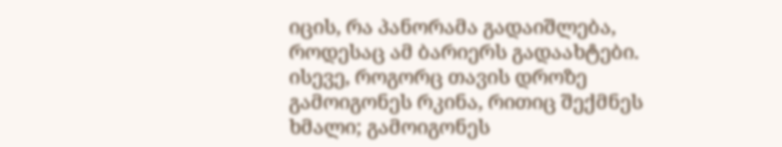იცის, რა პანორამა გადაიშლება, როდესაც ამ ბარიერს გადაახტები. ისევე, როგორც თავის დროზე გამოიგონეს რკინა, რითიც შექმნეს ხმალი; გამოიგონეს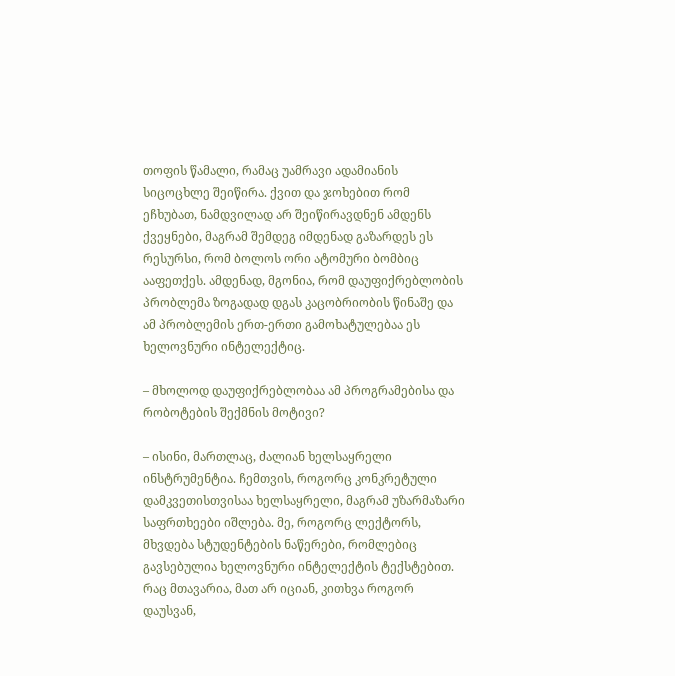თოფის წამალი, რამაც უამრავი ადამიანის სიცოცხლე შეიწირა. ქვით და ჯოხებით რომ ეჩხუბათ, ნამდვილად არ შეიწირავდნენ ამდენს ქვეყნები, მაგრამ შემდეგ იმდენად გაზარდეს ეს რესურსი, რომ ბოლოს ორი ატომური ბომბიც ააფეთქეს. ამდენად, მგონია, რომ დაუფიქრებლობის პრობლემა ზოგადად დგას კაცობრიობის წინაშე და ამ პრობლემის ერთ-ერთი გამოხატულებაა ეს ხელოვნური ინტელექტიც.

– მხოლოდ დაუფიქრებლობაა ამ პროგრამებისა და რობოტების შექმნის მოტივი?

– ისინი, მართლაც, ძალიან ხელსაყრელი ინსტრუმენტია. ჩემთვის, როგორც კონკრეტული დამკვეთისთვისაა ხელსაყრელი, მაგრამ უზარმაზარი საფრთხეები იშლება. მე, როგორც ლექტორს, მხვდება სტუდენტების ნაწერები, რომლებიც გავსებულია ხელოვნური ინტელექტის ტექსტებით. რაც მთავარია, მათ არ იციან, კითხვა როგორ დაუსვან,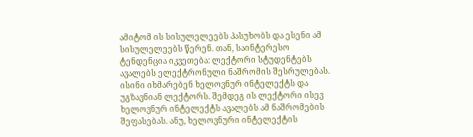ამიტომ ის სისულელეებს პასუხობს და ესენი ამ სისულელეებს წერენ. თან, საინტერესო ტენდენცია იკვეთება: ლექტორი სტუდენტებს ავალებს ელექტრონული ნაშრომის შესრულებას. ისინი იხმარებენ ხელოვნურ ინტელექტს და უგზავნიან ლექტორს. შემდეგ ის ლექტორი ისევ ხელოვნურ ინტელექტს ავალებს ამ ნაშრომების შეფასებას. ანუ, ხელოვნური ინტელექტის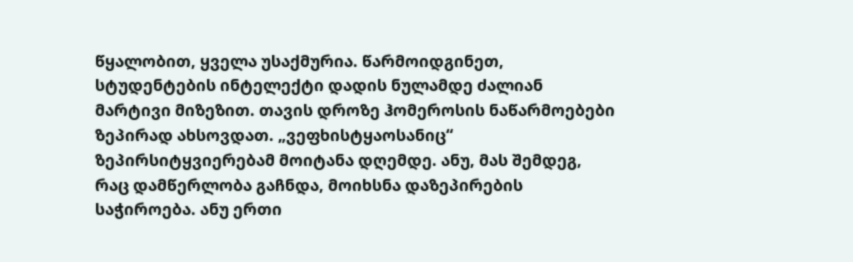წყალობით, ყველა უსაქმურია. წარმოიდგინეთ, სტუდენტების ინტელექტი დადის ნულამდე ძალიან მარტივი მიზეზით. თავის დროზე ჰომეროსის ნაწარმოებები ზეპირად ახსოვდათ. „ვეფხისტყაოსანიც“ ზეპირსიტყვიერებამ მოიტანა დღემდე. ანუ, მას შემდეგ, რაც დამწერლობა გაჩნდა, მოიხსნა დაზეპირების საჭიროება. ანუ ერთი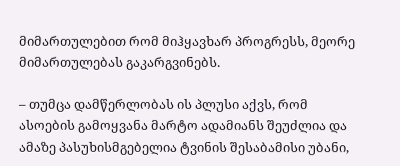მიმართულებით რომ მიჰყავხარ პროგრესს, მეორე მიმართულებას გაკარგვინებს.

– თუმცა დამწერლობას ის პლუსი აქვს, რომ ასოების გამოყვანა მარტო ადამიანს შეუძლია და ამაზე პასუხისმგებელია ტვინის შესაბამისი უბანი,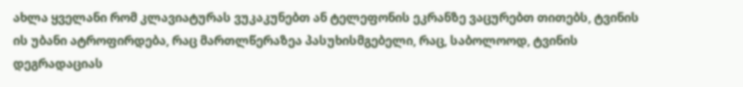ახლა ყველანი რომ კლავიატურას ვუკაკუნებთ ან ტელეფონის ეკრანზე ვაცურებთ თითებს, ტვინის ის უბანი ატროფირდება, რაც მართლწერაზეა პასუხისმგებელი, რაც, საბოლოოდ, ტვინის დეგრადაციას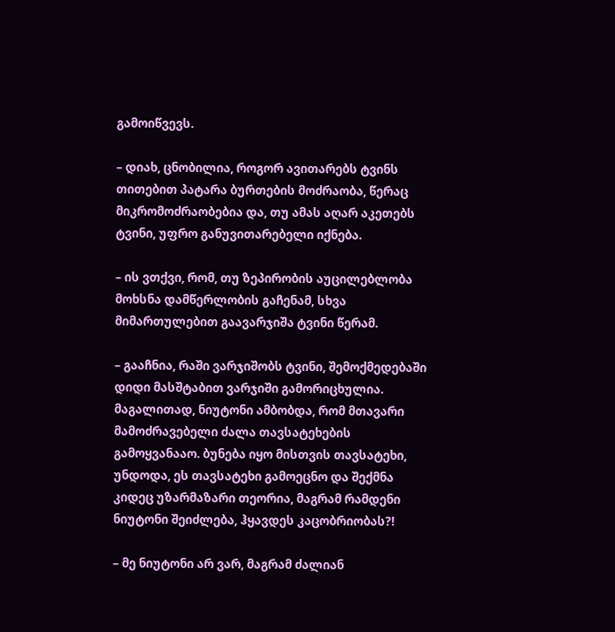გამოიწვევს.

– დიახ, ცნობილია, როგორ ავითარებს ტვინს თითებით პატარა ბურთების მოძრაობა, წერაც მიკრომოძრაობებია და, თუ ამას აღარ აკეთებს ტვინი, უფრო განუვითარებელი იქნება.

– ის ვთქვი, რომ, თუ ზეპირობის აუცილებლობა მოხსნა დამწერლობის გაჩენამ, სხვა მიმართულებით გაავარჯიშა ტვინი წერამ.

– გააჩნია, რაში ვარჯიშობს ტვინი, შემოქმედებაში დიდი მასშტაბით ვარჯიში გამორიცხულია. მაგალითად, ნიუტონი ამბობდა, რომ მთავარი მამოძრავებელი ძალა თავსატეხების გამოყვანააო. ბუნება იყო მისთვის თავსატეხი, უნდოდა, ეს თავსატეხი გამოეცნო და შექმნა კიდეც უზარმაზარი თეორია, მაგრამ რამდენი ნიუტონი შეიძლება, ჰყავდეს კაცობრიობას?!

– მე ნიუტონი არ ვარ, მაგრამ ძალიან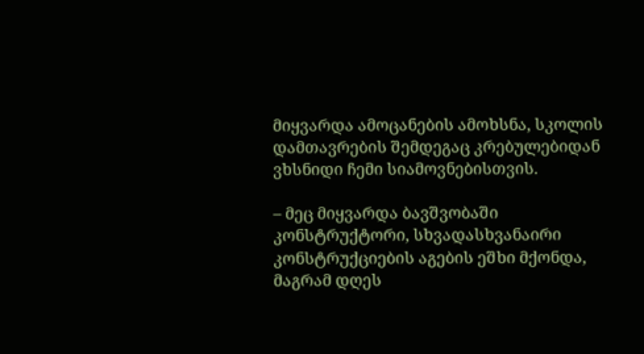მიყვარდა ამოცანების ამოხსნა, სკოლის დამთავრების შემდეგაც კრებულებიდან ვხსნიდი ჩემი სიამოვნებისთვის.

– მეც მიყვარდა ბავშვობაში კონსტრუქტორი, სხვადასხვანაირი კონსტრუქციების აგების ეშხი მქონდა, მაგრამ დღეს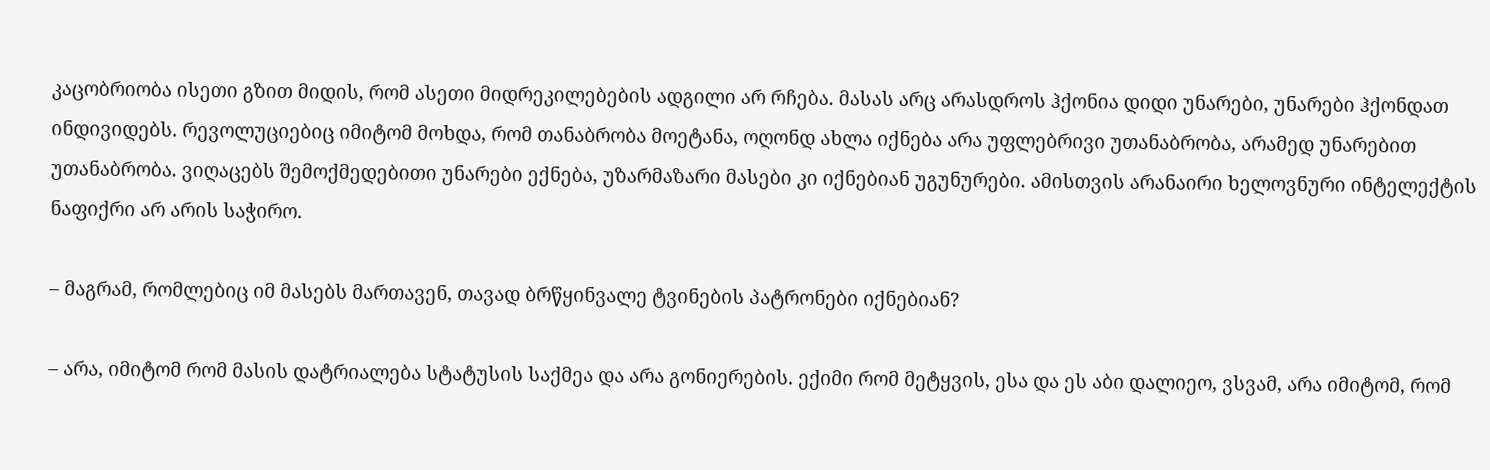კაცობრიობა ისეთი გზით მიდის, რომ ასეთი მიდრეკილებების ადგილი არ რჩება. მასას არც არასდროს ჰქონია დიდი უნარები, უნარები ჰქონდათ ინდივიდებს. რევოლუციებიც იმიტომ მოხდა, რომ თანაბრობა მოეტანა, ოღონდ ახლა იქნება არა უფლებრივი უთანაბრობა, არამედ უნარებით უთანაბრობა. ვიღაცებს შემოქმედებითი უნარები ექნება, უზარმაზარი მასები კი იქნებიან უგუნურები. ამისთვის არანაირი ხელოვნური ინტელექტის ნაფიქრი არ არის საჭირო.

– მაგრამ, რომლებიც იმ მასებს მართავენ, თავად ბრწყინვალე ტვინების პატრონები იქნებიან?

– არა, იმიტომ რომ მასის დატრიალება სტატუსის საქმეა და არა გონიერების. ექიმი რომ მეტყვის, ესა და ეს აბი დალიეო, ვსვამ, არა იმიტომ, რომ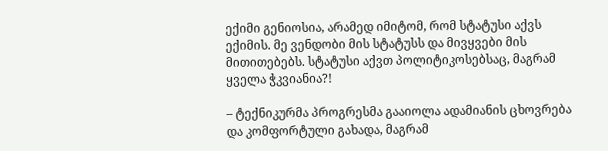ექიმი გენიოსია, არამედ იმიტომ, რომ სტატუსი აქვს ექიმის. მე ვენდობი მის სტატუსს და მივყვები მის მითითებებს. სტატუსი აქვთ პოლიტიკოსებსაც, მაგრამ ყველა ჭკვიანია?!

– ტექნიკურმა პროგრესმა გააიოლა ადამიანის ცხოვრება და კომფორტული გახადა, მაგრამ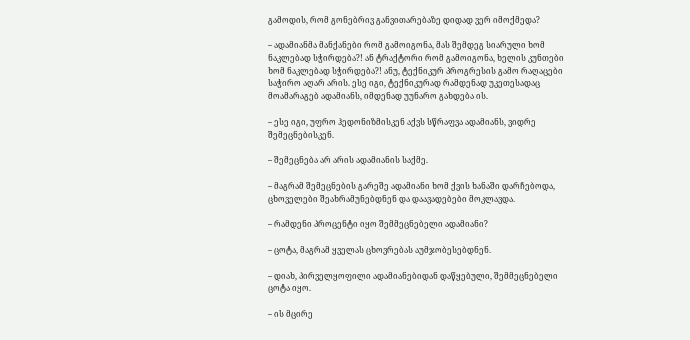გამოდის, რომ გონებრივ განვითარებაზე დიდად ვერ იმოქმედა?

– ადამიანმა მანქანები რომ გამოიგონა, მას შემდეგ სიარული ხომ ნაკლებად სჭირდება?! ან ტრაქტორი რომ გამოიგონა, ხელის კუნთები ხომ ნაკლებად სჭირდება?! ანუ, ტექნიკურ პროგრესის გამო რაღაცები საჭირო აღარ არის. ესე იგი, ტექნიკურად რამდენად უკეთესადაც მოამარაგებ ადამიანს, იმდენად უუნარო გახდება ის.

– ესე იგი, უფრო ჰედონიზმისკენ აქვს სწრაფვა ადამიანს, ვიდრე შემეცნებისკენ.

– შემეცნება არ არის ადამიანის საქმე.

– მაგრამ შემეცნების გარეშე ადამიანი ხომ ქვის ხანაში დარჩებოდა, ცხოველები შეახრამუნებდნენ და დაავადებები მოკლავდა.

– რამდენი პროცენტი იყო შემმეცნებელი ადამიანი?

– ცოტა, მაგრამ ყველას ცხოვრებას აუმჯობესებდნენ.

– დიახ, პირველყოფილი ადამიანებიდან დაწყებული, შემმეცნებელი ცოტა იყო.

– ის მცირე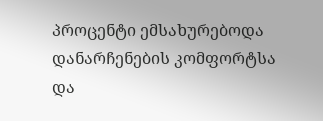პროცენტი ემსახურებოდა დანარჩენების კომფორტსა და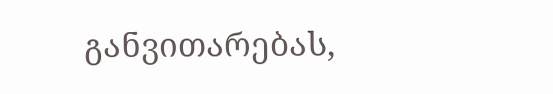განვითარებას,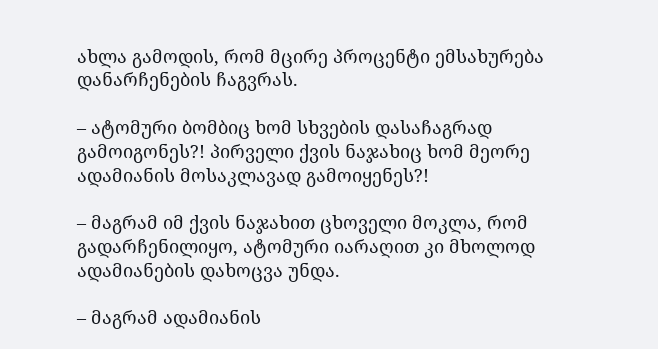ახლა გამოდის, რომ მცირე პროცენტი ემსახურება დანარჩენების ჩაგვრას.

– ატომური ბომბიც ხომ სხვების დასაჩაგრად გამოიგონეს?! პირველი ქვის ნაჯახიც ხომ მეორე ადამიანის მოსაკლავად გამოიყენეს?!

– მაგრამ იმ ქვის ნაჯახით ცხოველი მოკლა, რომ გადარჩენილიყო, ატომური იარაღით კი მხოლოდ ადამიანების დახოცვა უნდა.

– მაგრამ ადამიანის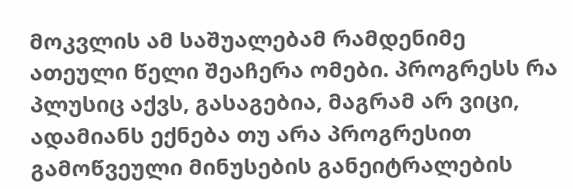მოკვლის ამ საშუალებამ რამდენიმე ათეული წელი შეაჩერა ომები. პროგრესს რა პლუსიც აქვს, გასაგებია, მაგრამ არ ვიცი, ადამიანს ექნება თუ არა პროგრესით გამოწვეული მინუსების განეიტრალების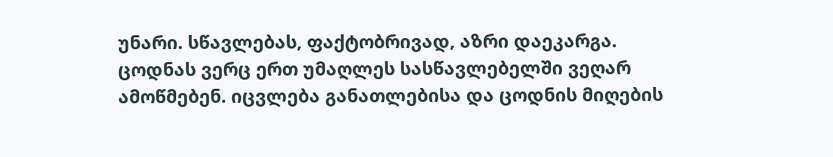უნარი. სწავლებას, ფაქტობრივად, აზრი დაეკარგა. ცოდნას ვერც ერთ უმაღლეს სასწავლებელში ვეღარ ამოწმებენ. იცვლება განათლებისა და ცოდნის მიღების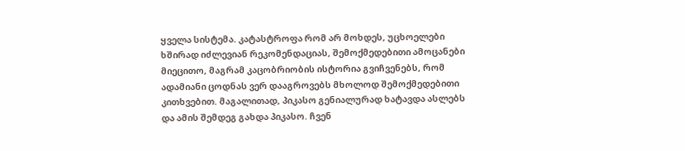ყველა სისტემა. კატასტროფა რომ არ მოხდეს, უცხოელები ხშირად იძლევიან რეკომენდაციას, შემოქმედებითი ამოცანები მიეცითო, მაგრამ კაცობრიობის ისტორია გვიჩვენებს, რომ ადამიანი ცოდნას ვერ დააგროვებს მხოლოდ შემოქმედებითი კითხვებით. მაგალითად, პიკასო გენიალურად ხატავდა ასლებს და ამის შემდეგ გახდა პიკასო. ჩვენ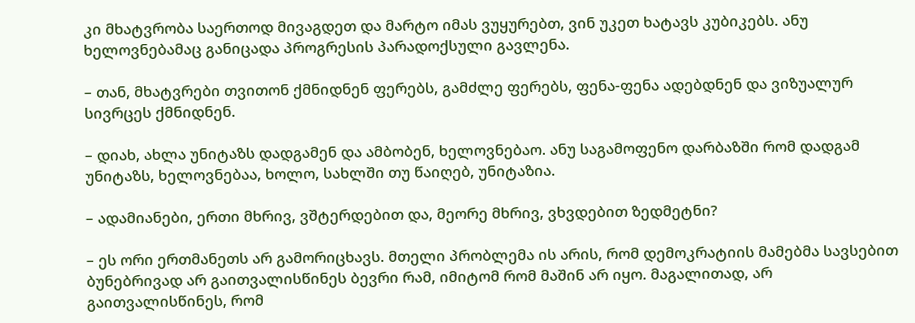კი მხატვრობა საერთოდ მივაგდეთ და მარტო იმას ვუყურებთ, ვინ უკეთ ხატავს კუბიკებს. ანუ ხელოვნებამაც განიცადა პროგრესის პარადოქსული გავლენა.

– თან, მხატვრები თვითონ ქმნიდნენ ფერებს, გამძლე ფერებს, ფენა-ფენა ადებდნენ და ვიზუალურ სივრცეს ქმნიდნენ.

– დიახ, ახლა უნიტაზს დადგამენ და ამბობენ, ხელოვნებაო. ანუ საგამოფენო დარბაზში რომ დადგამ უნიტაზს, ხელოვნებაა, ხოლო, სახლში თუ წაიღებ, უნიტაზია.

– ადამიანები, ერთი მხრივ, ვშტერდებით და, მეორე მხრივ, ვხვდებით ზედმეტნი?

– ეს ორი ერთმანეთს არ გამორიცხავს. მთელი პრობლემა ის არის, რომ დემოკრატიის მამებმა სავსებით ბუნებრივად არ გაითვალისწინეს ბევრი რამ, იმიტომ რომ მაშინ არ იყო. მაგალითად, არ გაითვალისწინეს, რომ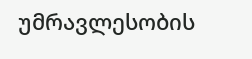უმრავლესობის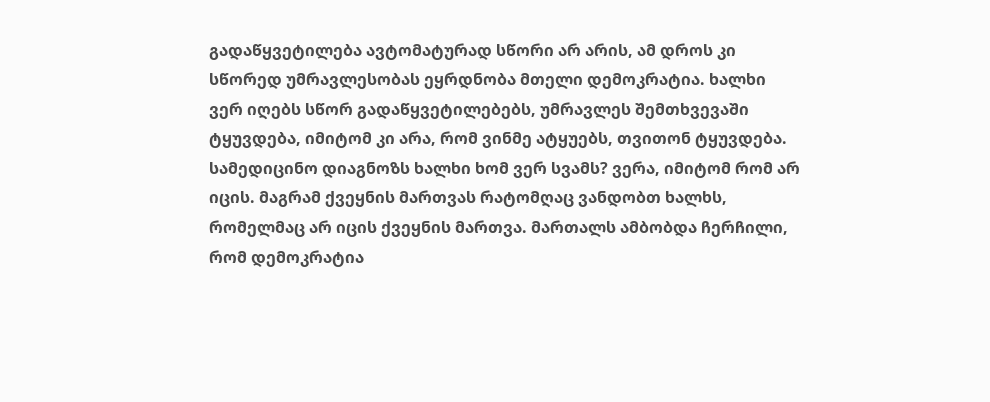გადაწყვეტილება ავტომატურად სწორი არ არის, ამ დროს კი სწორედ უმრავლესობას ეყრდნობა მთელი დემოკრატია. ხალხი ვერ იღებს სწორ გადაწყვეტილებებს, უმრავლეს შემთხვევაში ტყუვდება, იმიტომ კი არა, რომ ვინმე ატყუებს, თვითონ ტყუვდება. სამედიცინო დიაგნოზს ხალხი ხომ ვერ სვამს? ვერა, იმიტომ რომ არ იცის. მაგრამ ქვეყნის მართვას რატომღაც ვანდობთ ხალხს, რომელმაც არ იცის ქვეყნის მართვა. მართალს ამბობდა ჩერჩილი, რომ დემოკრატია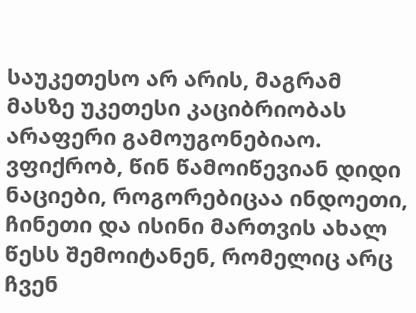საუკეთესო არ არის, მაგრამ მასზე უკეთესი კაციბრიობას არაფერი გამოუგონებიაო. ვფიქრობ, წინ წამოიწევიან დიდი ნაციები, როგორებიცაა ინდოეთი, ჩინეთი და ისინი მართვის ახალ წესს შემოიტანენ, რომელიც არც ჩვენ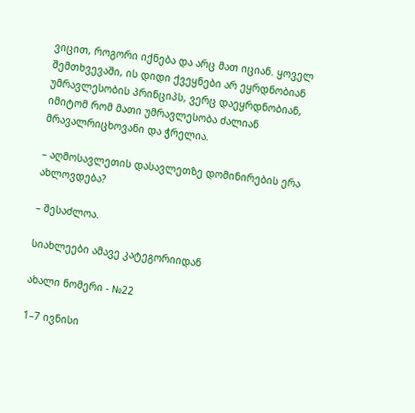ვიცით, როგორი იქნება და არც მათ იციან. ყოველ შემთხვევაში, ის დიდი ქვეყნები არ ეყრდნობიან უმრავლესობის პრინციპს, ვერც დაეყრდნობიან, იმიტომ რომ მათი უმრავლესობა ძალიან მრავალრიცხოვანი და ჭრელია.

– აღმოსავლეთის დასავლეთზე დომინირების ერა ახლოვდება?

– შესაძლოა.

სიახლეები ამავე კატეგორიიდან

ახალი ნომერი - №22

1–7 ივნისი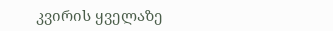კვირის ყველაზე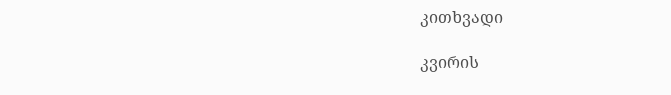კითხვადი

კვირის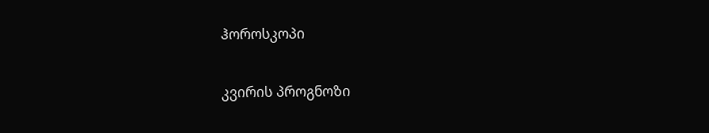ჰოროსკოპი

კვირის პროგნოზი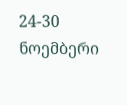24-30 ნოემბერი